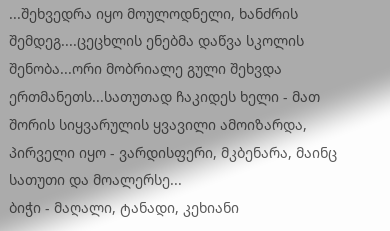...შეხვედრა იყო მოულოდნელი, ხანძრის შემდეგ....ცეცხლის ენებმა დაწვა სკოლის შენობა...ორი მობრიალე გული შეხვდა ერთმანეთს...სათუთად ჩაკიდეს ხელი - მათ შორის სიყვარულის ყვავილი ამოიზარდა, პირველი იყო - ვარდისფერი, მკბენარა, მაინც სათუთი და მოალერსე...
ბიჭი - მაღალი, ტანადი, კეხიანი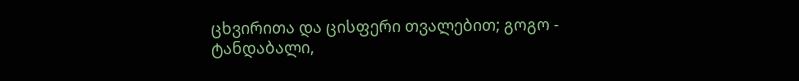ცხვირითა და ცისფერი თვალებით; გოგო - ტანდაბალი,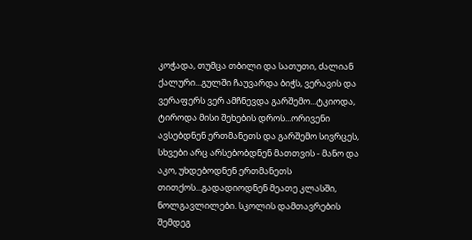კოჭადა, თუმცა თბილი და სათუთი, ძალიან ქალური...გულში ჩაუვარდა ბიჭს, ვერავის და ვერაფერს ვერ ამჩნევდა გარშემო...ტკიოდა, ტიროდა მისი შეხების დროს...ორივენი ავსებდნენ ერთმანეთს და გარშემო სივრცეს, სხვები არც არსებობდნენ მათთვის - მანო და აკო, უხდებოდნენ ერთმანეთს თითქოს...გადადიოდნენ მეათე კლასში, ნოლგავლილები. სკოლის დამთავრების შემდეგ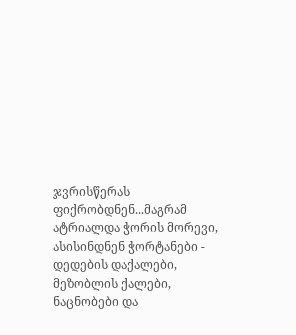ჯვრისწერას ფიქრობდნენ...მაგრამ ატრიალდა ჭორის მორევი, ასისინდნენ ჭორტანები - დედების დაქალები, მეზობლის ქალები, ნაცნობები და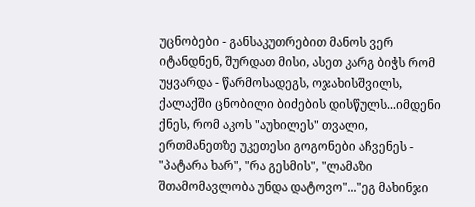უცნობები - განსაკუთრებით მანოს ვერ იტანდნენ, შურდათ მისი, ასეთ კარგ ბიჭს რომ უყვარდა - წარმოსადეგს, ოჯახისშვილს, ქალაქში ცნობილი ბიძების დისწულს...იმდენი ქნეს, რომ აკოს "აუხილეს" თვალი, ერთმანეთზე უკეთესი გოგონები აჩვენეს - "პატარა ხარ", "რა გესმის", "ლამაზი შთამომავლობა უნდა დატოვო"..."ეგ მახინჯი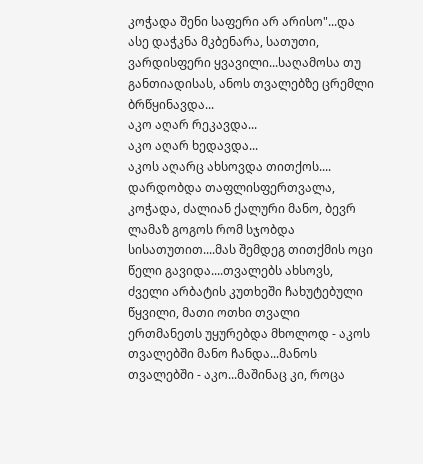კოჭადა შენი საფერი არ არისო"...და ასე დაჭკნა მკბენარა, სათუთი, ვარდისფერი ყვავილი...საღამოსა თუ განთიადისას, ანოს თვალებზე ცრემლი ბრწყინავდა...
აკო აღარ რეკავდა...
აკო აღარ ხედავდა...
აკოს აღარც ახსოვდა თითქოს....
დარდობდა თაფლისფერთვალა, კოჭადა, ძალიან ქალური მანო, ბევრ ლამაზ გოგოს რომ სჯობდა სისათუთით....მას შემდეგ თითქმის ოცი წელი გავიდა....თვალებს ახსოვს, ძველი არბატის კუთხეში ჩახუტებული წყვილი, მათი ოთხი თვალი ერთმანეთს უყურებდა მხოლოდ - აკოს თვალებში მანო ჩანდა...მანოს თვალებში - აკო...მაშინაც კი, როცა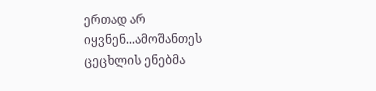ერთად არ იყვნენ...ამოშანთეს ცეცხლის ენებმა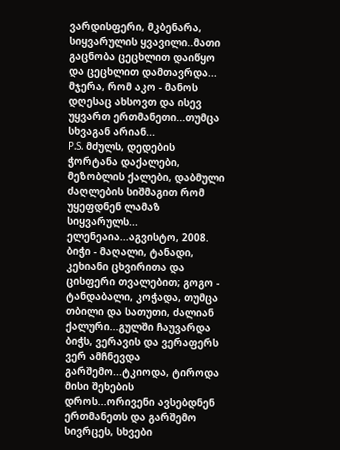ვარდისფერი, მკბენარა, სიყვარულის ყვავილი..მათი გაცნობა ცეცხლით დაიწყო და ცეცხლით დამთავრდა... მჯერა, რომ აკო - მანოს დღესაც ახსოვთ და ისევ უყვართ ერთმანეთი...თუმცა სხვაგან არიან...
P.S. მძულს, დედების ჭორტანა დაქალები, მეზობლის ქალები, დაბმული ძაღლების სიშმაგით რომ უყეფდნენ ლამაზ სიყვარულს...
ელენეაია...აგვისტო, 2008.
ბიჭი - მაღალი, ტანადი, კეხიანი ცხვირითა და ცისფერი თვალებით; გოგო - ტანდაბალი, კოჭადა, თუმცა თბილი და სათუთი, ძალიან ქალური...გულში ჩაუვარდა ბიჭს, ვერავის და ვერაფერს ვერ ამჩნევდა გარშემო...ტკიოდა, ტიროდა მისი შეხების დროს...ორივენი ავსებდნენ ერთმანეთს და გარშემო სივრცეს, სხვები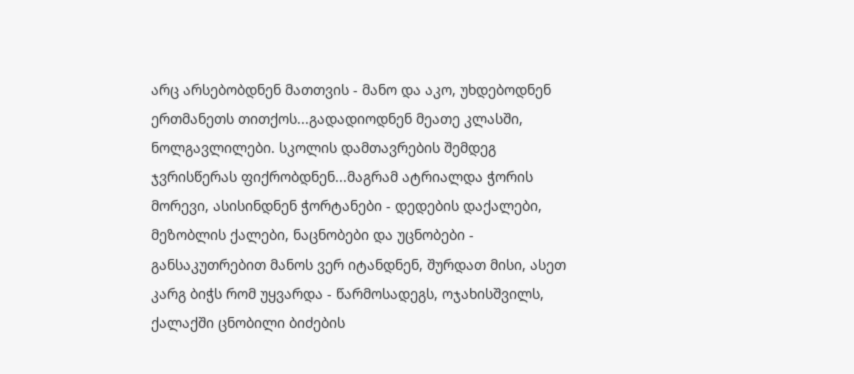არც არსებობდნენ მათთვის - მანო და აკო, უხდებოდნენ ერთმანეთს თითქოს...გადადიოდნენ მეათე კლასში, ნოლგავლილები. სკოლის დამთავრების შემდეგ ჯვრისწერას ფიქრობდნენ...მაგრამ ატრიალდა ჭორის მორევი, ასისინდნენ ჭორტანები - დედების დაქალები, მეზობლის ქალები, ნაცნობები და უცნობები - განსაკუთრებით მანოს ვერ იტანდნენ, შურდათ მისი, ასეთ კარგ ბიჭს რომ უყვარდა - წარმოსადეგს, ოჯახისშვილს, ქალაქში ცნობილი ბიძების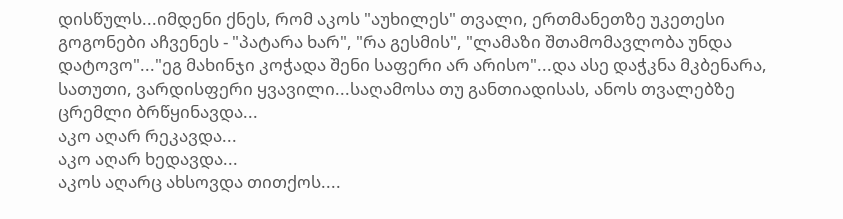დისწულს...იმდენი ქნეს, რომ აკოს "აუხილეს" თვალი, ერთმანეთზე უკეთესი გოგონები აჩვენეს - "პატარა ხარ", "რა გესმის", "ლამაზი შთამომავლობა უნდა დატოვო"..."ეგ მახინჯი კოჭადა შენი საფერი არ არისო"...და ასე დაჭკნა მკბენარა, სათუთი, ვარდისფერი ყვავილი...საღამოსა თუ განთიადისას, ანოს თვალებზე ცრემლი ბრწყინავდა...
აკო აღარ რეკავდა...
აკო აღარ ხედავდა...
აკოს აღარც ახსოვდა თითქოს....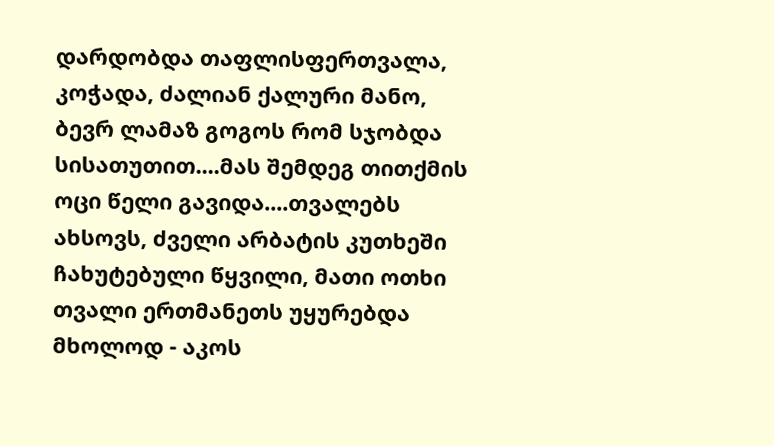დარდობდა თაფლისფერთვალა, კოჭადა, ძალიან ქალური მანო, ბევრ ლამაზ გოგოს რომ სჯობდა სისათუთით....მას შემდეგ თითქმის ოცი წელი გავიდა....თვალებს ახსოვს, ძველი არბატის კუთხეში ჩახუტებული წყვილი, მათი ოთხი თვალი ერთმანეთს უყურებდა მხოლოდ - აკოს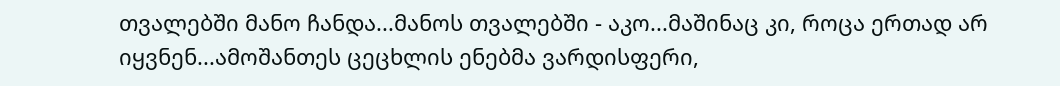თვალებში მანო ჩანდა...მანოს თვალებში - აკო...მაშინაც კი, როცა ერთად არ იყვნენ...ამოშანთეს ცეცხლის ენებმა ვარდისფერი,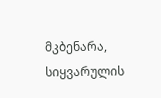მკბენარა, სიყვარულის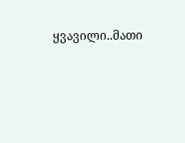ყვავილი..მათი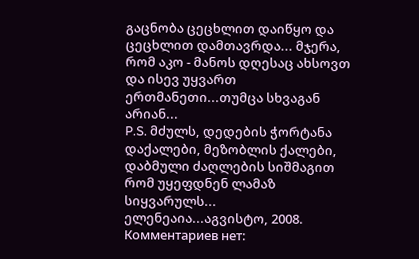გაცნობა ცეცხლით დაიწყო და ცეცხლით დამთავრდა... მჯერა, რომ აკო - მანოს დღესაც ახსოვთ და ისევ უყვართ ერთმანეთი...თუმცა სხვაგან არიან...
P.S. მძულს, დედების ჭორტანა დაქალები, მეზობლის ქალები, დაბმული ძაღლების სიშმაგით რომ უყეფდნენ ლამაზ სიყვარულს...
ელენეაია...აგვისტო, 2008.
Комментариев нет: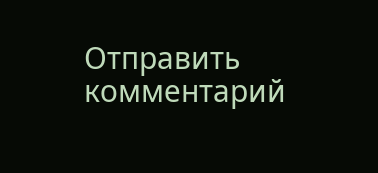Отправить комментарий